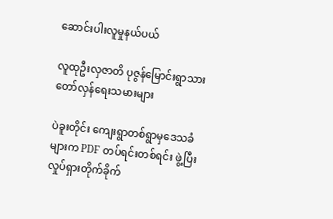ဆောင်းပါးလူမှုနယ်ပယ်

လူထုဦးလှဇာတိ ပုဇွန်မြောင်းရွာသား တော်လှန်ရေးသမားများ

ပဲခူးတိုင်း ကျေးရွာတစ်ရွာမှဒေသခံများက PDF တပ်ရင်းတစ်ရင်း ဖွဲ့ပြီး လှုပ်ရှားတိုက်ခိုက်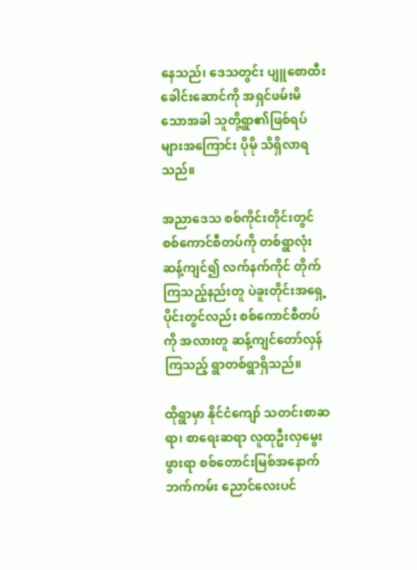နေသည်၊ ဒေသတွင်း ပျူစောထီးခေါင်းဆောင်ကို အရှင်ဖမ်းမိသောအခါ သူတို့ရွာ၏ဖြစ်ရပ်များအကြောင်း ပိုမို သိရှိလာရသည်။

အညာဒေသ စစ်ကိုင်းတိုင်းတွင် စစ်ကောင်စီတပ်ကို တစ်ရွာလုံးဆန့်ကျင်၍ လက်နက်ကိုင် တိုက်ကြသည့်နည်းတူ ပဲခူးတိုင်းအရှေ့ပိုင်းတွင်လည်း စစ်ကောင်စီတပ်ကို အလားတူ ဆန့်ကျင်တော်လှန်ကြသည့် ရွာတစ်ရွာရှိသည်။

ထိုရွာမှာ နိုင်ငံကျော် သတင်းစာဆရာ၊ စာရေးဆရာ လူထုဦးလှမွေးဖွားရာ စစ်တောင်းမြစ်အနောက်ဘက်ကမ်း ညောင်လေးပင်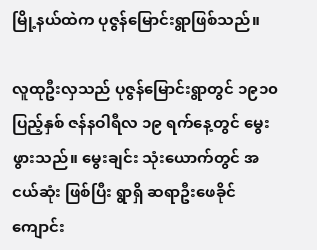မြို့နယ်ထဲက ပုဇွန်မြောင်းရွာဖြစ်သည်။

လူထုဦးလှသည် ပုဇွန်မြောင်းရွာတွင် ၁၉၁၀ ပြည့်နှစ် ဇန်နဝါရီလ ၁၉ ရက်နေ့တွင် မွေးဖွားသည်။ မွေးချင်း သုံးယောက်တွင် အငယ်ဆုံး ဖြစ်ပြီး ရွာရှိ ဆရာဦးဖေခိုင်ကျောင်း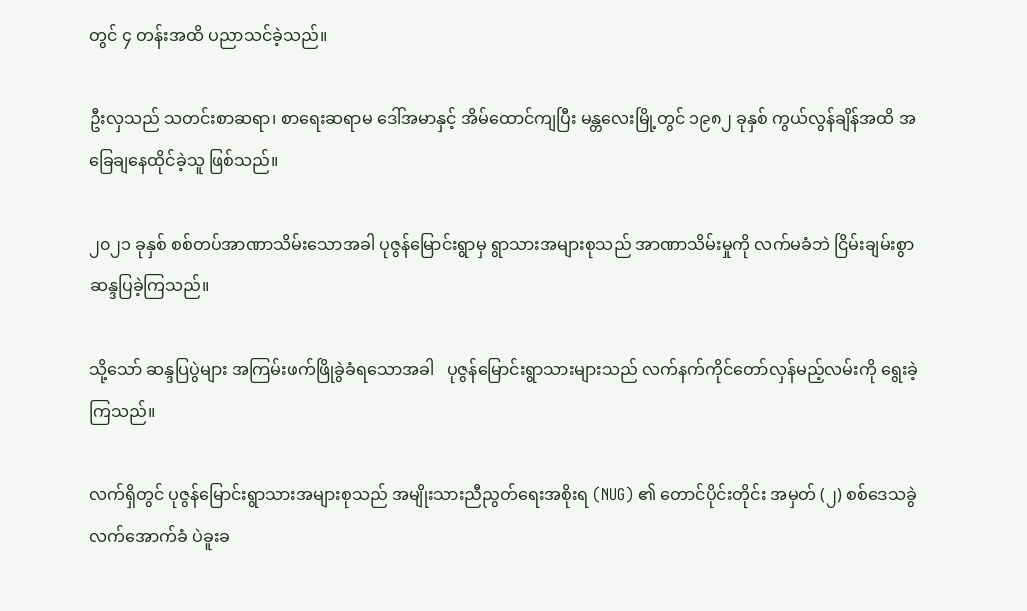တွင် ၄ တန်းအထိ ပညာသင်ခဲ့သည်။

ဦးလှသည် သတင်းစာဆရာ၊ စာရေးဆရာမ ဒေါ်အမာနှင့် အိမ်ထောင်ကျပြီး မန္တလေးမြို့တွင် ၁၉၈၂ ခုနှစ် ကွယ်လွန်ချိန်အထိ အခြေချနေထိုင်ခဲ့သူ ဖြစ်သည်။

၂၀၂၁ ခုနှစ် စစ်တပ်အာဏာသိမ်းသောအခါ ပုဇွန်မြောင်းရွာမှ ရွာသားအများစုသည် အာဏာသိမ်းမှုကို လက်မခံဘဲ ငြိမ်းချမ်းစွာ ဆန္ဒပြခဲ့ကြသည်။

သို့သော် ဆန္ဒပြပွဲများ အကြမ်းဖက်ဖြိုခွဲခံရသောအခါ   ပုဇွန်မြောင်းရွာသားများသည် လက်နက်ကိုင်တော်လှန်မည့်လမ်းကို ရွေးခဲ့ကြသည်။

လက်ရှိတွင် ပုဇွန်မြောင်းရွာသားအများစုသည် အမျိုးသားညီညွတ်ရေးအစိုးရ (NUG) ၏ တောင်ပိုင်းတိုင်း အမှတ် (၂) စစ်ဒေသခွဲလက်အောက်ခံ ပဲခူးခ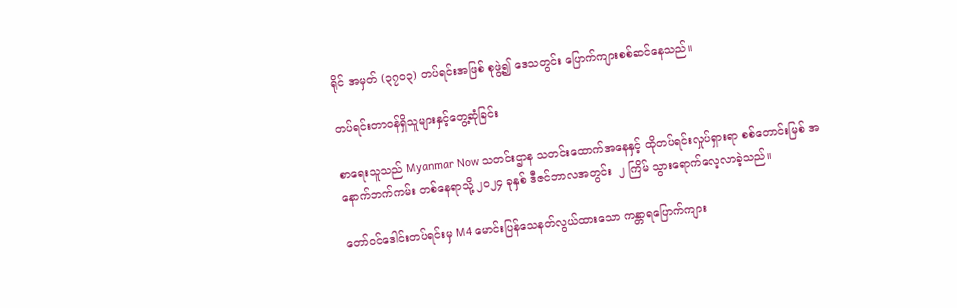ရိုင် အမှတ် (၃၇၀၃) တပ်ရင်းအဖြစ် စုဖွဲ့၍ ဒေသတွင်း ပြောက်ကျားစစ်ဆင်နေသည်။

တပ်ရင်းတာဝန်ရှိသူများနှင့်တွေ့ဆုံခြင်း

စာရေးသူသည် Myanmar Now သတင်းဌာန သတင်းထောက်အနေနှင့် ထိုတပ်ရင်းလှုပ်ရှားရာ စစ်တောင်းမြစ် အနောက်ဘက်ကမ်း တစ်နေရာသို့ ၂၀၂၄ ခုနှစ် ဒီဇင်ဘာလအတွင်း  ၂ ကြိမ် သွားရောက်လေ့လာခဲ့သည်။

တော်ဝင်ဒေါင်းတပ်ရင်းမှ M4 မောင်းပြန်သေနတ်လွယ်ထားသော ကန္တာရပြောက်ကျား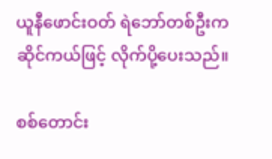ယူနီဖောင်းဝတ် ရဲဘော်တစ်ဦးက ဆိုင်ကယ်ဖြင့် လိုက်ပို့ပေးသည်။

စစ်တောင်း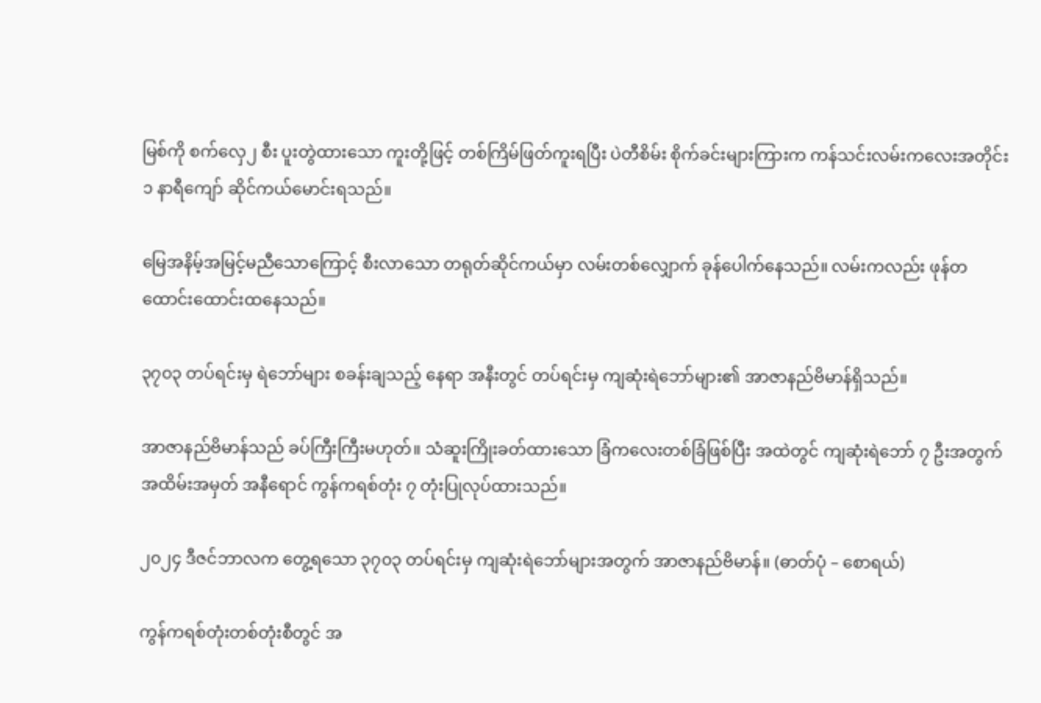မြစ်ကို စက်လှေ၂ စီး ပူးတွဲထားသော ကူးတို့ဖြင့် တစ်ကြိမ်ဖြတ်ကူးရပြီး ပဲတီစိမ်း စိုက်ခင်းများကြားက ကန်သင်းလမ်းကလေးအတိုင်း ၁ နာရီကျော် ဆိုင်ကယ်မောင်းရသည်။

မြေအနိမ့်အမြင့်မညီသောကြောင့် စီးလာသော တရုတ်ဆိုင်ကယ်မှာ လမ်းတစ်လျှောက် ခုန်ပေါက်နေသည်။ လမ်းကလည်း ဖုန်တထောင်းထောင်းထနေသည်။

၃၇၀၃ တပ်ရင်းမှ ရဲဘော်များ စခန်းချသည့် နေရာ အနီးတွင် တပ်ရင်းမှ ကျဆုံးရဲဘော်များ၏ အာဇာနည်ဗိမာန်ရှိသည်။

အာဇာနည်ဗိမာန်သည် ခပ်ကြီးကြီးမဟုတ်။ သံဆူးကြိုးခတ်ထားသော ခြံကလေးတစ်ခြံဖြစ်ပြီး အထဲတွင် ကျဆုံးရဲဘော် ၇ ဦးအတွက် အထိမ်းအမှတ် အနီရောင် ကွန်ကရစ်တုံး ၇ တုံးပြုလုပ်ထားသည်။

၂၀၂၄ ဒီဇင်ဘာလက တွေ့ရသော ၃၇၀၃ တပ်ရင်းမှ ကျဆုံးရဲဘော်များအတွက် အာဇာနည်ဗိမာန်။ (ဓာတ်ပုံ – စောရယ်)

ကွန်ကရစ်တုံးတစ်တုံးစီတွင် အ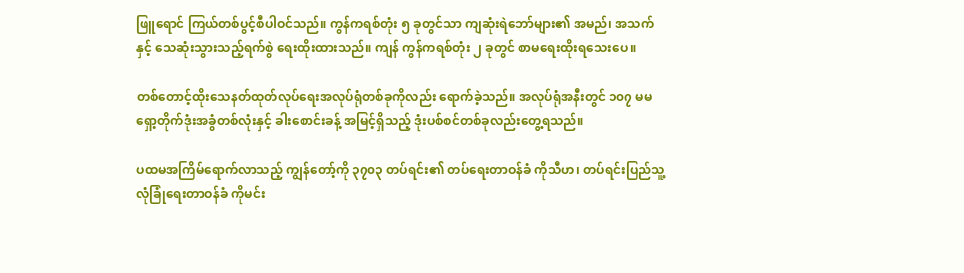ဖြူရောင် ကြယ်တစ်ပွင့်စီပါဝင်သည်။ ကွန်ကရစ်တုံး ၅ ခုတွင်သာ ကျဆုံးရဲဘော်များ၏ အမည်၊ အသက် နှင့် သေဆုံးသွားသည့်ရက်စွဲ ရေးထိုးထားသည်။ ကျန် ကွန်ကရစ်တုံး ၂ ခုတွင် စာမရေးထိုးရသေးပေ။

တစ်တောင့်ထိုးသေနတ်ထုတ်လုပ်ရေးအလုပ်ရုံတစ်ခုကိုလည်း ရောက်ခဲ့သည်။ အလုပ်ရုံအနီးတွင် ၁၀၇ မမ ရှော့တိုက်ဒုံးအခွံတစ်လုံးနှင့် ခါးစောင်းခန့် အမြင့်ရှိသည့် ဒုံးပစ်စင်တစ်ခုလည်းတွေ့ရသည်။

ပထမအကြိမ်ရောက်လာသည့် ကျွန်တော့်ကို ၃၇၀၃ တပ်ရင်း၏ တပ်ရေးတာဝန်ခံ ကိုသီဟ၊ တပ်ရင်းပြည်သူ့လုံခြုံရေးတာဝန်ခံ ကိုမင်း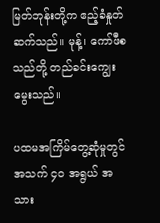မြတ်ဘုန်းတို့က ဧည့်ခံနှုတ်ဆက်သည်။ မုန့်၊ ကော်ဖီစသည်တို့ တည်ခင်း‌ကျွေးမွေးသည်။

ပထမအကြိမ်တွေ့ဆုံမှုတွင် အသက် ၄၀ အရွယ် အသား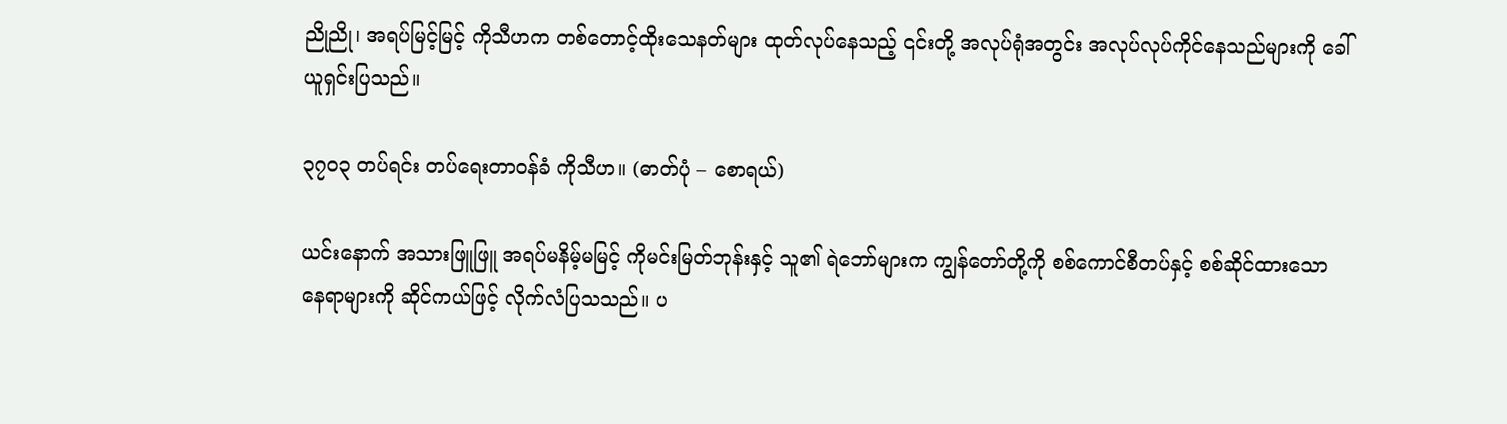ညိုညို၊ အရပ်မြင့်မြင့် ကိုသီဟက တစ်တောင့်ထိုးသေနတ်များ ထုတ်လုပ်နေသည့် ၎င်းတို့ အလုပ်ရုံအတွင်း အလုပ်လုပ်ကိုင်နေသည်များကို ခေါ်ယူရှင်းပြသည်။

၃၇၀၃ တပ်ရင်း တပ်ရေးတာဝန်ခံ ကိုသီဟ။ (ဓာတ်ပုံ – စောရယ်)

ယင်းနောက် အသားဖြူဖြူ အရပ်မနိမ့်မမြင့် ကိုမင်းမြတ်ဘုန်းနှင့် သူ၏ ရဲဘော်များက ကျွန်တော်တို့ကို စစ်ကောင်စီတပ်နှင့် စစ်ဆိုင်ထားသော နေရာများကို ဆိုင်ကယ်ဖြင့် လိုက်လံပြသသည်။ ပ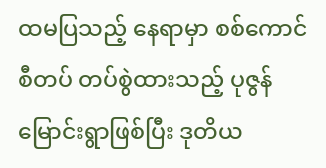ထမပြသည့် နေရာမှာ စစ်ကောင်စီတပ် တပ်စွဲထားသည့် ပုဇွန်မြောင်းရွာဖြစ်ပြီး ဒုတိယ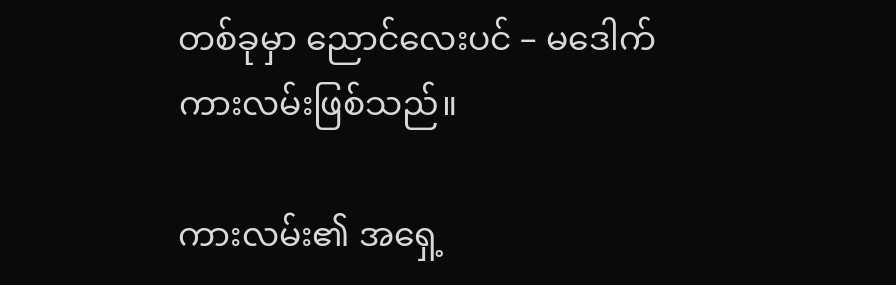တစ်ခုမှာ ညောင်လေးပင် – မဒေါက်ကားလမ်းဖြစ်သည်။

ကားလမ်း၏ အရှေ့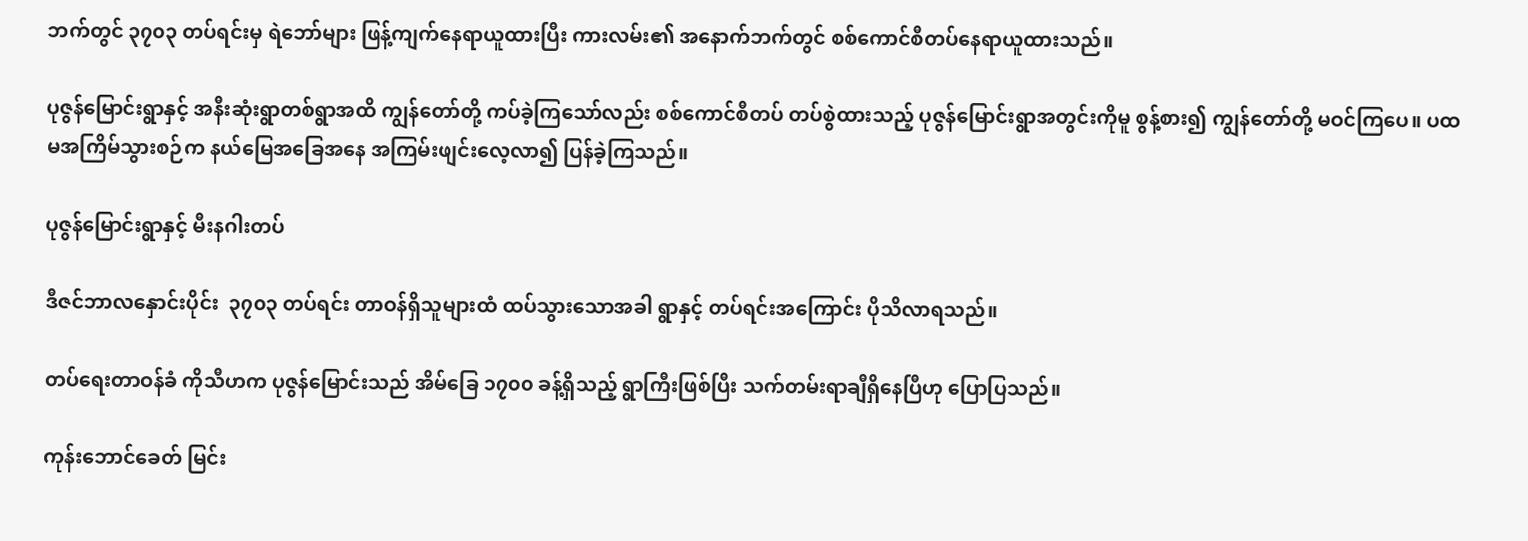ဘက်တွင် ၃၇၀၃ တပ်ရင်းမှ ရဲဘော်များ ဖြန့်ကျက်နေရာယူထားပြီး ကားလမ်း၏ အနောက်ဘက်တွင် စစ်ကောင်စီတပ်နေရာယူထားသည်။

ပုဇွန်မြောင်းရွာနှင့် အနီးဆုံးရွာတစ်ရွာအထိ ကျွန်တော်တို့ ကပ်ခဲ့ကြသော်လည်း စစ်ကောင်စီတပ် တပ်စွဲထားသည့် ပုဇွန်မြောင်းရွာအတွင်းကိုမူ စွန့်စား၍ ကျွန်တော်တို့ မဝင်ကြပေ။ ပထမအကြိမ်သွားစဉ်က နယ်မြေအခြေအနေ အကြမ်းဖျင်းလေ့လာ၍ ပြန်ခဲ့ကြသည်။

ပုဇွန်မြောင်းရွာနှင့် မီးနဂါးတပ်

ဒီဇင်ဘာလနှောင်းပိုင်း  ၃၇၀၃ တပ်ရင်း တာဝန်ရှိသူများထံ ထပ်သွားသောအခါ ရွာနှင့် တပ်ရင်းအကြောင်း ပိုသိလာရသည်။

တပ်ရေးတာဝန်ခံ ကိုသီဟက ပုဇွန်မြောင်းသည် အိမ်ခြေ ၁၇၀၀ ခန့်ရှိသည့် ရွာကြီးဖြစ်ပြီး သက်တမ်းရာချီရှိနေပြီဟု ပြောပြသည်။

ကုန်းဘောင်ခေတ် မြင်း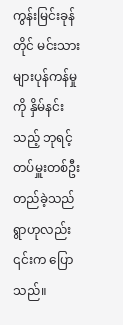ကွန်းမြင်းခုန်တိုင် မင်းသားများပုန်ကန်မှုကို နှိမ်နင်းသည့် ဘုရင့်တပ်မှူးတစ်ဦး တည်ခဲ့သည်ရွာဟုလည်း ၎င်းက ပြောသည်။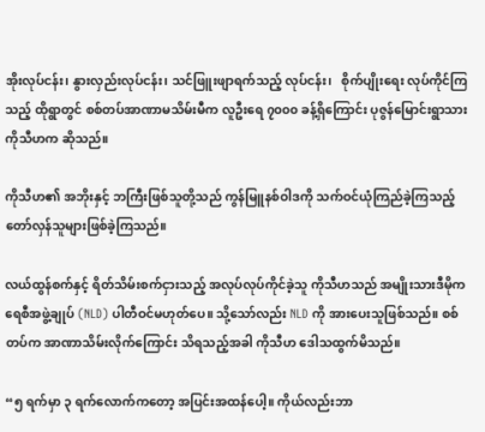အိုးလုပ်ငန်း၊ နွားလှည်းလုပ်ငန်း၊ သင်ဖြူးဖျာရက်သည့် လုပ်ငန်း၊   စိုက်ပျိုးရေး လုပ်ကိုင်ကြသည့် ထိုရွာတွင် စစ်တပ်အာဏာမသိမ်းမီက လူဦးရေ ၇၀၀၀ ခန့်ရှိကြောင်း ပုဇွန်မြောင်းရွာသား ကိုသီဟက ဆိုသည်။

ကိုသီဟ၏ အဘိုးနှင့် ဘကြီးဖြစ်သူတို့သည် ကွန်မြူနစ်ဝါဒကို သက်ဝင်ယုံကြည်ခဲ့ကြသည့် တော်လှန်သူများဖြစ်ခဲ့ကြသည်။

လယ်ထွန်စက်နှင့် ရိတ်သိမ်းစက်ငှားသည့် အလုပ်လုပ်ကိုင်ခဲ့သူ ကိုသီဟသည် အမျိုးသားဒီမိုကရေစီအဖွဲ့ချုပ် (NLD) ပါတီဝင်မဟုတ်ပေ။ သို့သော်လည်း NLD ကို အားပေးသူဖြစ်သည်။ စစ်တပ်က အာဏာသိမ်းလိုက်ကြောင်း သိရသည့်အခါ ကိုသီဟ ဒေါသထွက်မိသည်။

“၅ ရက်မှာ ၃ ရက်လောက်ကတော့ အပြင်းအထန်ပေါ့။ ကိုယ်လည်းဘာ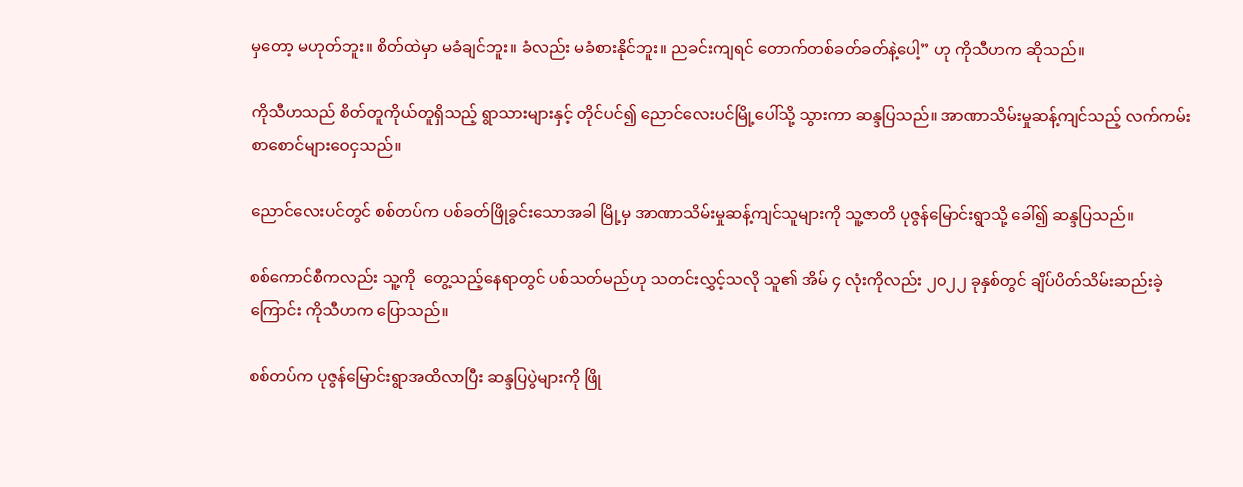မှတော့ မဟုတ်ဘူး။ စိတ်ထဲမှာ မခံချင်ဘူး။ ခံလည်း မခံစားနိုင်ဘူး။ ညခင်းကျရင် တောက်တစ်ခတ်ခတ်နဲ့ပေါ့” ဟု ကိုသီဟက ဆိုသည်။

ကိုသီဟသည် စိတ်တူကိုယ်တူရှိသည့် ရွာသားများနှင့် တိုင်ပင်၍ ညောင်လေးပင်မြို့ပေါ်သို့ သွားကာ ဆန္ဒပြသည်။ အာဏာသိမ်းမှုဆန့်ကျင်သည့် လက်ကမ်းစာစောင်များဝေငှသည်။

ညောင်လေးပင်တွင် စစ်တပ်က ပစ်ခတ်ဖြိုခွင်းသောအခါ မြို့မှ အာဏာသိမ်းမှုဆန့်ကျင်သူများကို သူ့ဇာတိ ပုဇွန်မြောင်းရွာသို့ ခေါ်၍ ဆန္ဒပြသည်။

စစ်ကောင်စီကလည်း သူ့ကို  တွေ့သည့်နေရာတွင် ပစ်သတ်မည်ဟု သတင်းလွှင့်သလို သူ၏ အိမ် ၄ လုံးကိုလည်း ၂၀၂၂ ခုနှစ်တွင် ချိပ်ပိတ်သိမ်းဆည်းခဲ့ကြောင်း ကိုသီဟက ပြောသည်။

စစ်တပ်က ပုဇွန်မြောင်းရွာအထိလာပြီး ဆန္ဒပြပွဲများကို ဖြို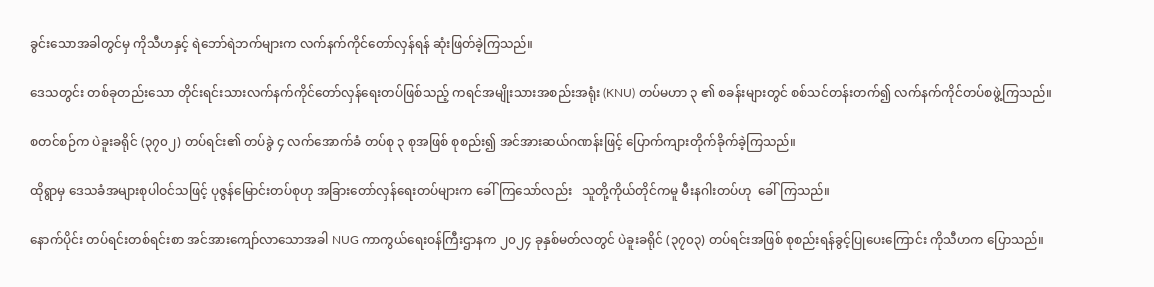ခွင်းသောအခါတွင်မှ ကိုသီဟနှင့် ရဲဘော်ရဲဘက်များက လက်နက်ကိုင်တော်လှန်ရန် ဆုံးဖြတ်ခဲ့ကြသည်။

ဒေသတွင်း တစ်ခုတည်းသော တိုင်းရင်းသားလက်နက်ကိုင်တော်လှန်ရေးတပ်ဖြစ်သည့် ကရင်အမျိုးသားအစည်းအရုံး (KNU) တပ်မဟာ ၃ ၏ စခန်းများတွင် စစ်သင်တန်းတက်၍ လက်နက်ကိုင်တပ်စဖွဲ့ကြသည်။

စတင်စဉ်က ပဲခူးခရိုင် (၃၇၀၂) တပ်ရင်း၏ တပ်ခွဲ ၄ လက်အောက်ခံ တပ်စု ၃ စုအဖြစ် စုစည်း၍ အင်အားဆယ်ဂဏန်းဖြင့် ပြောက်ကျားတိုက်ခိုက်ခဲ့ကြသည်။

ထိုရွာမှ ဒေသခံအများစုပါဝင်သဖြင့် ပုဇွန်မြောင်းတပ်စုဟု အခြားတော်လှန်ရေးတပ်များက ခေါ်ကြသော်လည်း   သူတို့ကိုယ်တိုင်ကမူ မီးနဂါးတပ်ဟု  ခေါ်ကြသည်။

နောက်ပိုင်း တပ်ရင်းတစ်ရင်းစာ အင်အားကျော်လာသောအခါ NUG ကာကွယ်ရေးဝန်ကြီးဌာနက ၂၀၂၄ ခုနှစ်မတ်လတွင် ပဲခူးခရိုင် (၃၇၀၃) တပ်ရင်းအဖြစ် စုစည်းရန်ခွင့်ပြုပေးကြောင်း ကိုသီဟက ပြောသည်။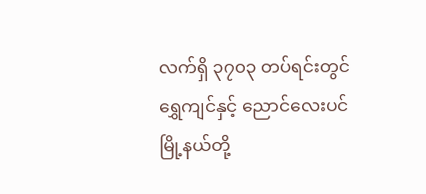လက်ရှိ ၃၇၀၃ တပ်ရင်းတွင်   ရွှေကျင်နှင့် ညောင်လေးပင်မြို့နယ်တို့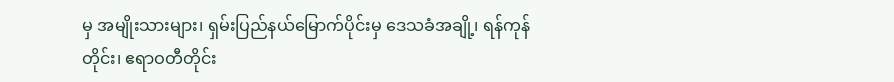မှ အမျိုးသားများ၊ ရှမ်းပြည်နယ်မြောက်ပိုင်းမှ ဒေသခံအချို့၊ ရန်ကုန်တိုင်း၊ ဧရာဝတီတိုင်း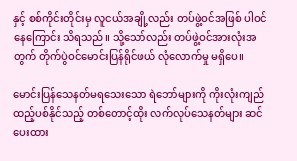နှင့် စစ်ကိုင်းတိုင်းမှ လူငယ်အချို့လည်း တပ်ဖွဲ့ဝင်အဖြစ် ပါဝင်နေကြောင်း သိရသည်။ သို့သော်လည်း တပ်ဖွဲ့ဝင်အားလုံးအတွက် တိုက်ပွဲဝင်မောင်းပြန်ရိုင်ဖယ် လုံလောက်မှု မရှိပေ။

မောင်းပြန်သေနတ်မရသေးသော ရဲဘော်များကို ကိုးလုံးကျည်ထည့်ပစ်နိုင်သည့် တစ်တောင့်ထိုး လက်လုပ်သေနတ်များ ဆင်ပေးထား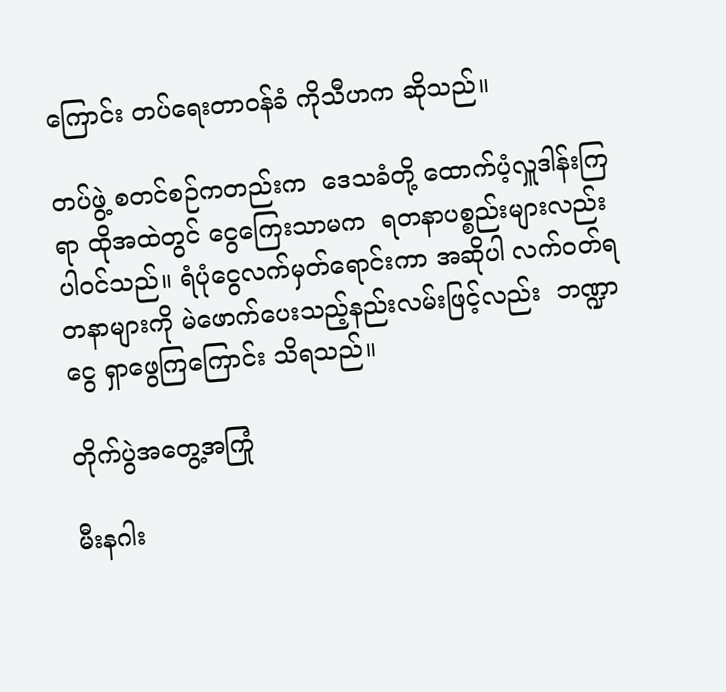ကြောင်း တပ်ရေးတာဝန်ခံ ကိုသီဟက ဆိုသည်။

တပ်ဖွဲ့ စတင်စဉ်ကတည်းက  ဒေသခံတို့ ထောက်ပံ့လှူဒါန်းကြရာ ထိုအထဲတွင် ငွေကြေးသာမက  ရတနာပစ္စည်းများလည်း ပါဝင်သည်။ ရံပုံငွေလက်မှတ်ရောင်းကာ အဆိုပါ လက်ဝတ်ရတနာများကို မဲဖောက်ပေးသည့်နည်းလမ်းဖြင့်လည်း  ဘဏ္ဍာငွေ ရှာဖွေကြကြောင်း သိရသည်။

တိုက်ပွဲအတွေ့အကြုံ

မီးနဂါး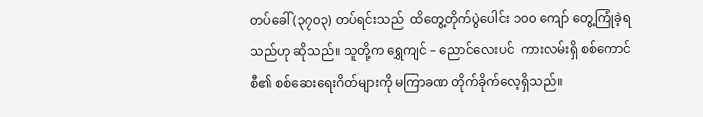တပ်ခေါ် (၃၇၀၃) တပ်ရင်းသည်  ထိတွေ့တိုက်ပွဲပေါင်း ၁၀၀ ကျော် တွေ့ကြုံခဲ့ရသည်ဟု ဆိုသည်။ သူတို့က ရွှေကျင် – ညောင်လေးပင်  ကားလမ်းရှိ စစ်ကောင်စီ၏ စစ်ဆေးရေးဂိတ်များကို မကြာခဏ တိုက်ခိုက်လေ့ရှိသည်။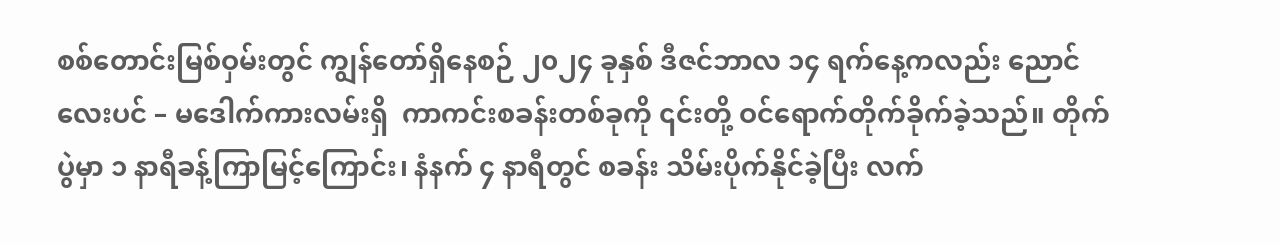စစ်တောင်းမြစ်ဝှမ်းတွင် ကျွန်တော်ရှိနေစဉ် ၂၀၂၄ ခုနှစ် ဒီဇင်ဘာလ ၁၄ ရက်နေ့ကလည်း ညောင်လေးပင် – မဒေါက်ကားလမ်းရှိ  ကာကင်းစခန်းတစ်ခုကို ၎င်းတို့ ဝင်ရောက်တိုက်ခိုက်ခဲ့သည်။ တိုက်ပွဲမှာ ၁ နာရီခန့်ကြာမြင့်ကြောင်း၊ နံနက် ၄ နာရီတွင် စခန်း သိမ်းပိုက်နိုင်ခဲ့ပြီး လက်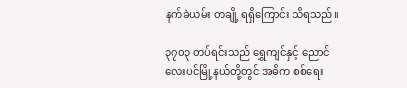နက်ခဲယမ်း တချို့ ရရှိကြောင်း သိရသည်။

၃၇၀၃ တပ်ရင်းသည် ရွှေကျင်နှင့် ညောင်လေးပင်မြို့နယ်တို့တွင် အဓိက စစ်ရေး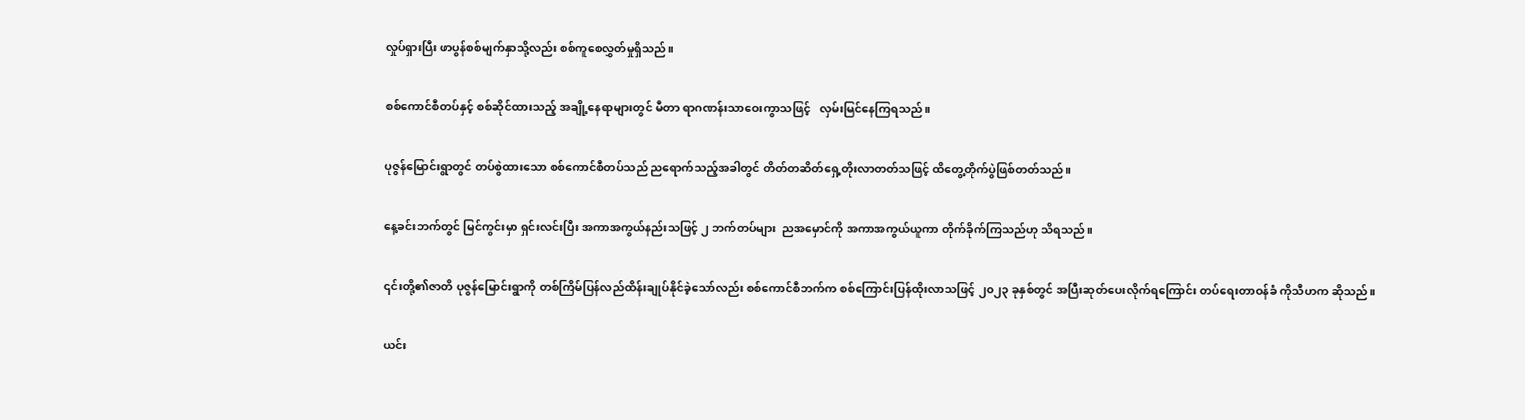လှုပ်ရှားပြီး ဖာပွန်စစ်မျက်နှာသို့လည်း စစ်ကူစေလွှတ်မှုရှိသည်။

စစ်ကောင်စီတပ်နှင့် စစ်ဆိုင်ထားသည့် အချို့နေရာများတွင် မီတာ ရာဂဏန်းသာဝေးကွာသဖြင့်   လှမ်းမြင်နေကြရသည်။

ပုဇွန်မြောင်းရွာတွင် တပ်စွဲထားသော စစ်ကောင်စီတပ်သည် ညရောက်သည့်အခါတွင် တိတ်တဆိတ်ရှေ့တိုးလာတတ်သဖြင့် ထိတွေ့တိုက်ပွဲဖြစ်တတ်သည်။

နေ့ခင်းဘက်တွင် မြင်ကွင်းမှာ ရှင်းလင်းပြီး အကာအကွယ်နည်းသဖြင့် ၂ ဘက်တပ်များ  ညအမှောင်ကို အကာအကွယ်ယူကာ တိုက်ခိုက်ကြသည်ဟု သိရသည်။

၎င်းတို့၏ဇာတိ ပုဇွန်မြောင်းရွာကို တစ်ကြိမ်ပြန်လည်ထိန်းချုပ်နိုင်ခဲ့သော်လည်း စစ်ကောင်စီဘက်က စစ်ကြောင်းပြန်ထိုးလာသဖြင့် ၂၀၂၃ ခုနှစ်တွင် အပြီးဆုတ်ပေးလိုက်ရကြောင်း တပ်ရေးတာဝန်ခံ ကိုသီဟက ဆိုသည်။

ယင်း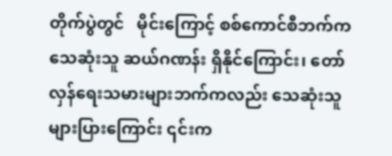တိုက်ပွဲတွင်   မိုင်းကြောင့် စစ်ကောင်စီဘက်က သေဆုံးသူ ဆယ်ဂဏန်း ရှိနိုင်ကြောင်း၊ တော်လှန်ရေးသမားများဘက်ကလည်း သေဆုံးသူ များပြားကြောင်း ၎င်းက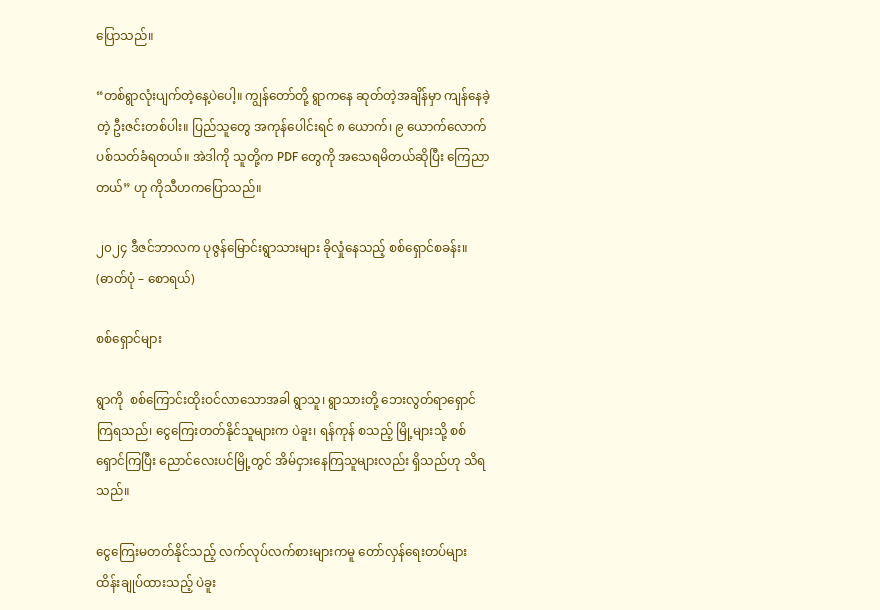ပြောသည်။

“တစ်ရွာလုံးပျက်တဲ့နေ့ပဲပေါ့။ ကျွန်တော်တို့ ရွာကနေ ဆုတ်တဲ့အချိန်မှာ ကျန်နေခဲ့တဲ့ ဦးဇင်းတစ်ပါး။ ပြည်သူတွေ အကုန်ပေါင်းရင် ၈ ယောက်၊ ၉ ယောက်လောက်ပစ်သတ်ခံရတယ်။ အဲဒါကို သူတို့က PDF တွေကို အသေရမိတယ်ဆိုပြီး ကြေညာတယ်” ဟု ကိုသီဟကပြောသည်။

၂၀၂၄ ဒီဇင်ဘာလက ပုဇွန်မြောင်းရွာသားများ ခိုလှုံနေသည့် စစ်ရှောင်စခန်း။ (ဓာတ်ပုံ – စောရယ်)

စစ်ရှောင်များ

ရွာကို  စစ်ကြောင်းထိုးဝင်လာသောအခါ ရွာသူ၊ ရွာသားတို့ ဘေးလွတ်ရာရှောင်ကြရသည်၊ ငွေကြေးတတ်နိုင်သူများက ပဲခူး၊ ရန်ကုန် စသည့် မြို့များသို့ စစ်ရှောင်ကြပြီး ညောင်လေးပင်မြို့တွင် အိမ်ငှားနေကြသူများလည်း ရှိသည်ဟု သိရသည်။

ငွေကြေးမတတ်နိုင်သည့် လက်လုပ်လက်စားများကမူ တော်လှန်ရေးတပ်များ ထိန်းချုပ်ထားသည့် ပဲခူး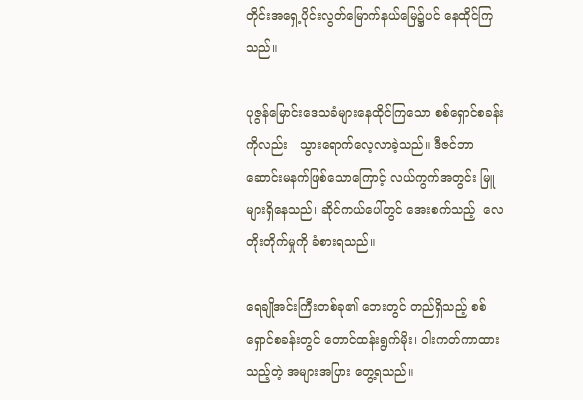တိုင်းအရှေ့ပိုင်းလွတ်မြောက်နယ်မြေ၌ပင် နေထိုင်ကြသည်။

ပုဇွန်မြောင်းဒေသခံများနေထိုင်ကြသော စစ်ရှောင်စခန်းကိုလည်း   သွားရောက်လေ့လာခဲ့သည်။ ဒီဇင်ဘာဆောင်းမနက်ဖြစ်သောကြောင့် လယ်ကွက်အတွင်း မြူများရှိနေသည်၊ ဆိုင်ကယ်ပေါ်တွင် အေးစက်သည့်  လေတိုးတိုက်မှုကို ခံစားရသည်။

ရေချိုအင်းကြီးတစ်ခု၏ ဘေးတွင် တည်ရှိသည့် စစ်ရှောင်စခန်းတွင် တောင်ထန်းရွက်မိုး၊ ဝါးကတ်ကာထားသည့်တဲ့ အများအပြား တွေ့ရသည်။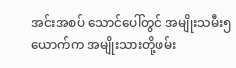အင်းအစပ် သောင်ပေါ်တွင် အမျိုးသမီး၅ ယောက်က အမျိုးသားတို့ဖမ်း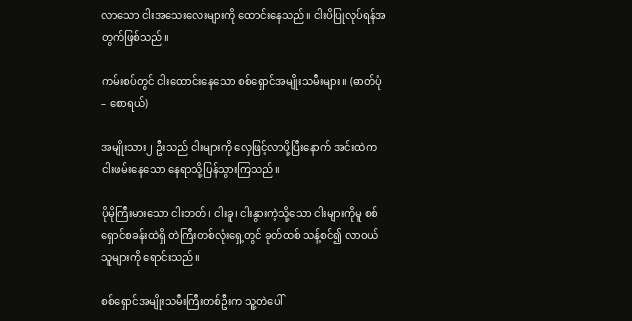လာသော ငါးအသေးလေးများကို ထောင်းနေသည်။ ငါးပိပြုလုပ်ရန်အတွက်ဖြစ်သည်။

ကမ်းစပ်တွင် ငါးထောင်းနေသော စစ်ရှောင်အမျိုးသမီးများ။ (ဓာတ်ပုံ – စောရယ်)

အမျိုးသား၂ ဦးသည် ငါးများကို လှေဖြင့်လာပို့ပြီးနောက် အင်းထဲက ငါးဖမ်းနေသော နေရာသို့ပြန်သွားကြသည်။

ပိုမိုကြီးမားသော ငါးဘတ်၊ ငါးခူ၊ ငါးနွားကဲ့သို့သော ငါးများကိုမူ စစ်ရှောင်စခန်းထဲရှိ တဲကြီးတစ်လုံးရှေ့တွင် ခုတ်ထစ် သန့်စင်၍ လာဝယ်သူများကို ရောင်းသည်။

စစ်ရှောင်အမျိုးသမီးကြီးတစ်ဦးက သူ့တဲပေါ်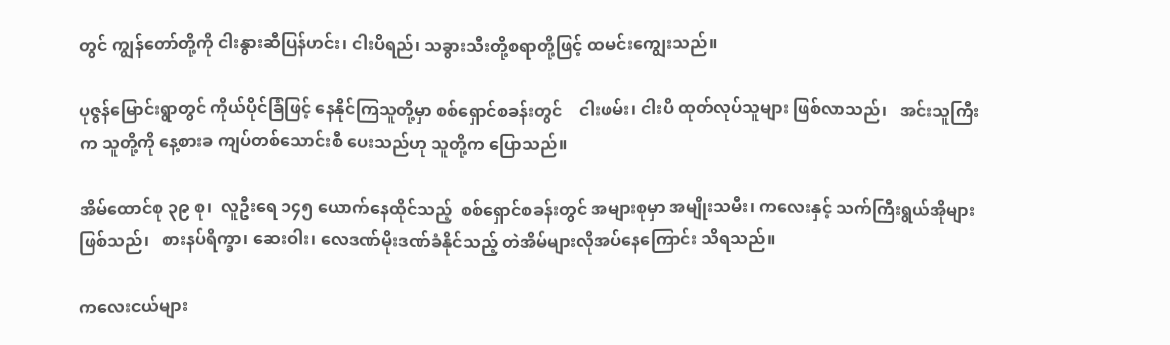တွင် ကျွန်တော်တို့ကို ငါးနွားဆီပြန်ဟင်း၊ ငါးပိရည်၊ သခွားသီးတို့စရာတို့ဖြင့် ထမင်းကျွေးသည်။

ပုဇွန်မြောင်းရွာတွင် ကိုယ်ပိုင်ခြံဖြင့် နေနိုင်ကြသူတို့မှာ စစ်ရှောင်စခန်းတွင်    ငါးဖမ်း၊ ငါးပိ ထုတ်လုပ်သူများ ဖြစ်လာသည်၊   အင်းသူကြီးက သူတို့ကို နေ့စားခ ကျပ်တစ်သောင်းစီ ပေးသည်ဟု သူတို့က ပြောသည်။

အိမ်ထောင်စု ၃၉ စု၊  လူဦးရေ ၁၄၅ ယောက်နေထိုင်သည့်  စစ်ရှောင်စခန်းတွင် အများစုမှာ အမျိုးသမီး၊ ကလေးနှင့် သက်ကြီးရွယ်အိုများ ဖြစ်သည်၊   စားနပ်ရိက္ခာ၊ ဆေးဝါး၊ လေဒဏ်မိုးဒဏ်ခံနိုင်သည့် တဲအိမ်များလိုအပ်နေကြောင်း သိရသည်။

ကလေးငယ်များ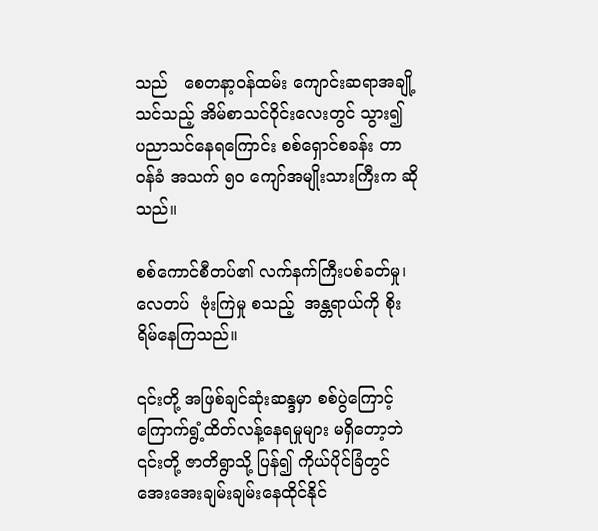သည်   စေတနာ့ဝန်ထမ်း ကျောင်းဆရာအချို့သင်သည့် အိမ်စာသင်ဝိုင်းလေးတွင် သွား၍  ပညာသင်နေရကြောင်း စစ်ရှောင်စခန်း တာဝန်ခံ အသက် ၅၀ ကျော်အမျိုးသားကြီးက ဆိုသည်။

စစ်ကောင်စီတပ်၏ လက်နက်ကြီးပစ်ခတ်မှု၊ လေတပ်  ဗုံးကြဲမှု စသည့်  အန္တရာယ်ကို စိုးရိမ်နေကြသည်။

၎င်းတို့ အဖြစ်ချင်ဆုံးဆန္ဒမှာ စစ်ပွဲကြောင့် ကြောက်ရွံ့ထိတ်လန့်နေရမှုများ မရှိတော့ဘဲ ၎င်းတို့ ဇာတိရွာသို့ ပြန်၍ ကိုယ်ပိုင်ခြံတွင်  အေးအေးချမ်းချမ်းနေထိုင်နိုင်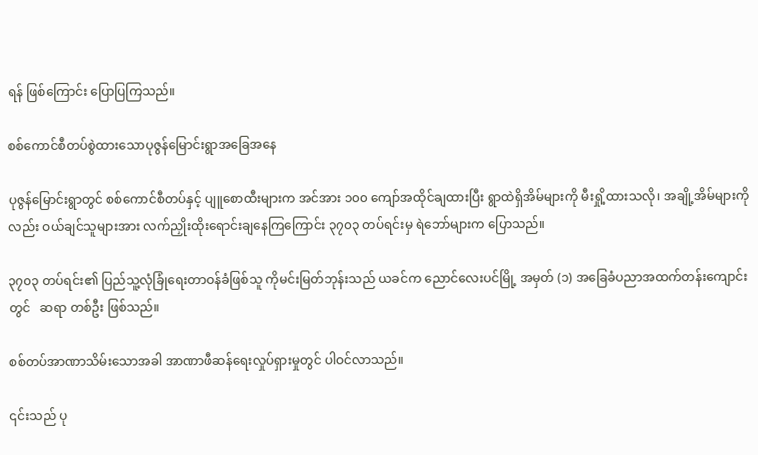ရန် ဖြစ်ကြောင်း ပြောပြကြသည်။

စစ်ကောင်စီတပ်စွဲထားသောပုဇွန်မြောင်းရွာအခြေအနေ

ပုဇွန်မြောင်းရွာတွင် စစ်ကောင်စီတပ်နှင့် ပျူစောထီးများက အင်အား ၁၀၀ ကျော်အထိုင်ချထားပြီး ရွာထဲရှိအိမ်များကို မီးရှို့ထားသလို၊ အချို့အိမ်များကိုလည်း ဝယ်ချင်သူများအား လက်ညှိုးထိုးရောင်းချနေကြကြောင်း ၃၇၀၃ တပ်ရင်းမှ ရဲဘော်များက ပြောသည်။

၃၇၀၃ တပ်ရင်း၏ ပြည်သူ့လုံခြုံရေးတာဝန်ခံဖြစ်သူ ကိုမင်းမြတ်ဘုန်းသည် ယခင်က ညောင်လေးပင်မြို့ အမှတ် (၁) အခြေခံပညာအထက်တန်းကျောင်းတွင်   ဆရာ တစ်ဦး ဖြစ်သည်။

စစ်တပ်အာဏာသိမ်းသောအခါ အာဏာဖီဆန်ရေးလှုပ်ရှားမှုတွင် ပါဝင်လာသည်။

၎င်းသည် ပု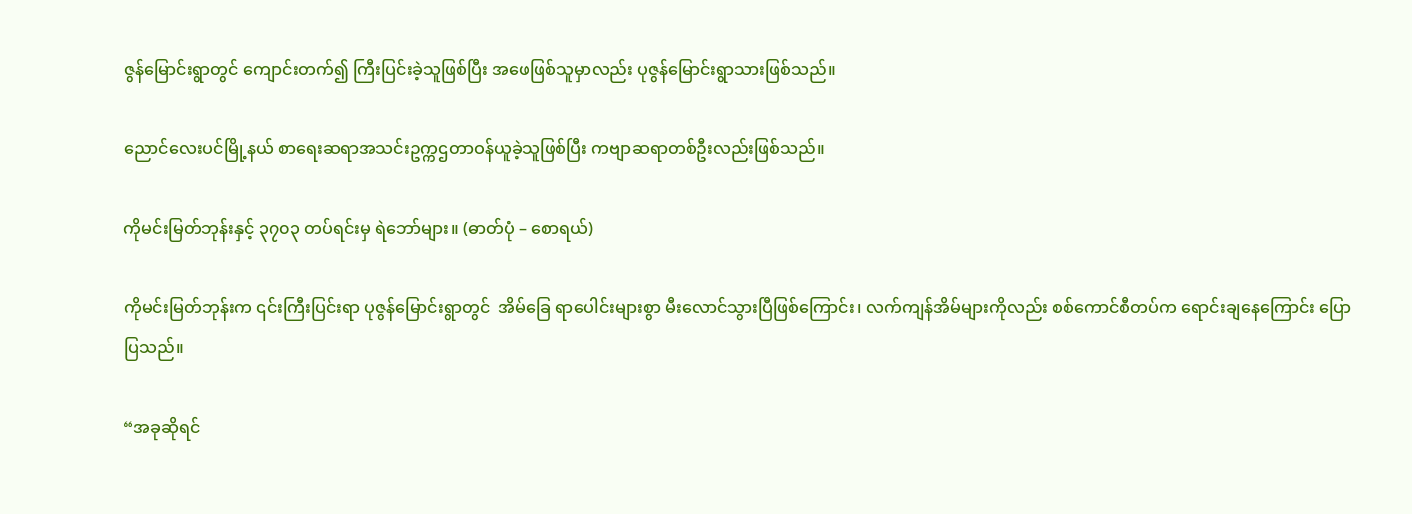ဇွန်မြောင်းရွာတွင် ကျောင်းတက်၍ ကြီးပြင်းခဲ့သူဖြစ်ပြီး အဖေဖြစ်သူမှာလည်း ပုဇွန်မြောင်းရွာသားဖြစ်သည်။

ညောင်လေးပင်မြို့နယ် စာရေးဆရာအသင်းဥက္ကဌတာဝန်ယူခဲ့သူဖြစ်ပြီး ကဗျာဆရာတစ်ဦးလည်းဖြစ်သည်။

ကိုမင်းမြတ်ဘုန်းနှင့် ၃၇၀၃ တပ်ရင်းမှ ရဲဘော်များ။ (ဓာတ်ပုံ – စောရယ်)

ကိုမင်းမြတ်ဘုန်းက ၎င်းကြီးပြင်းရာ ပုဇွန်မြောင်းရွာတွင်  အိမ်ခြေ ရာပေါင်းများစွာ မီးလောင်သွားပြီဖြစ်ကြောင်း၊ လက်ကျန်အိမ်များကိုလည်း စစ်ကောင်စီတပ်က ရောင်းချနေကြောင်း ပြောပြသည်။

“အခုဆိုရင်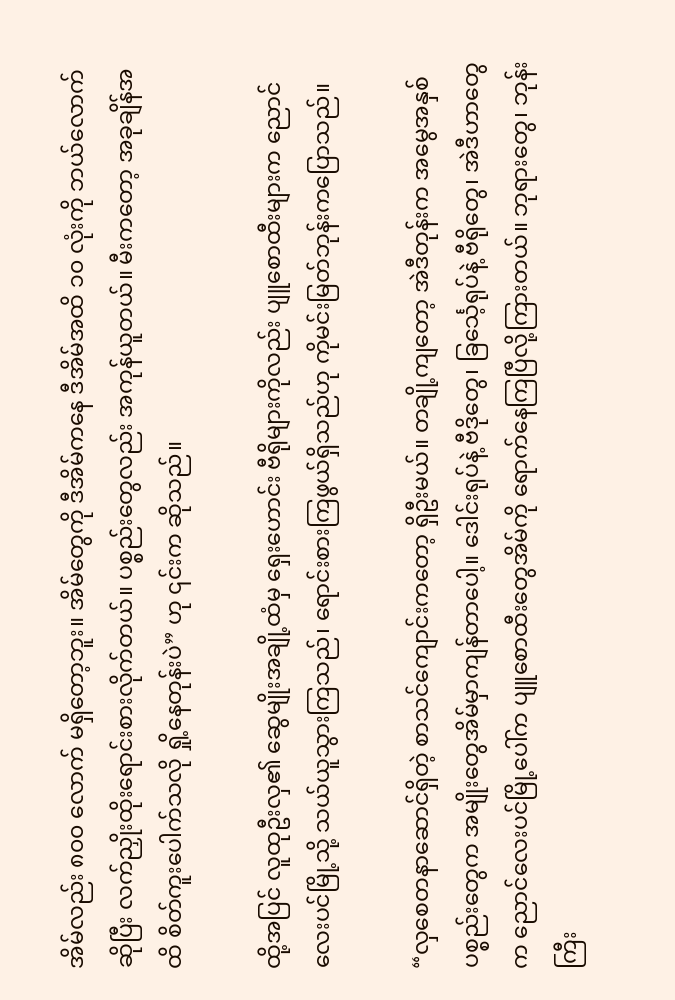အိမ်လည်း ၈၀၀ လောက် မရှိတော့ဘူး။ အိမ်တွေကို ဒီအိမ်ကနေ ဒီအိမ်အထိ ၁၀ လုံးကို ဘယ်လောက်ဆိုပြီး လက်ညှိုးထိုးရောင်းစားလိုက်တယ်။ ပစ္စည်းတွေလည်း အကုန်ယူတယ်။ မီးကတော့ အခုချိန်အထိ စိတ်ကူးပေါက်သလို ရှို့နေတုန်းပဲ” ဟု ၎င်းက ဆိုသည်။

ထို့အပြင် လူထုဦးလှ၏ ဆွေမျိုးအချို့ထံမှ ရှေးဟောင်း ဗီရိုများကိုလည်း ပျူစောထီးများက ညောင်လေးပင်မြို့သို့ သယ်ယူသွားကြသည်၊ ရောင်းစားကြဖွယ်ရှိသည်ဟု ကိုမင်းမြတ်ဘုန်းကပြောသည်။

“လှစေတနာဆောင်ရှိတဲ့ စာသင်ကျောင်းကတော့ ရှိဦးမယ်။ တချို့ကျတော့ အဲဒီတုန်းက အမွေအနှစ် ပစ္စည်းတွေက အမျိုးတွေအိမ်မှာကျန်တာပေါ့။ ဒေါင်းရုပ်နဲ့ ဗီဒိုတွေ၊ ခြင်္သေ့ရုပ်နဲ့ ဗီရိုတွေ၊ အဲဒီဟာတွေက ညောင်လေးပင်မြို့ပေါ်က ပျူစောထီးတွေအိမ်ကို ရောက်နေကြပြီလို့ကြားတယ်။ ဘုရားတွေ၊ ဘုန်းကြီး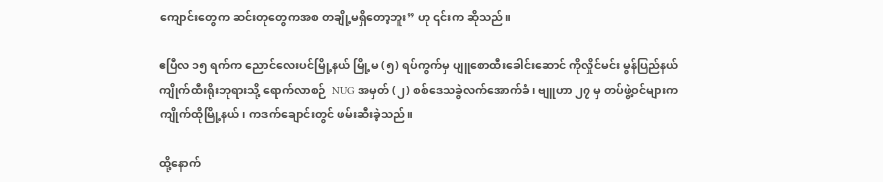ကျောင်းတွေက ဆင်းတုတွေကအစ တချို့မရှိတော့ဘူး” ဟု ၎င်းက ဆိုသည်။

ဧပြီလ ၁၅ ရက်က ညောင်လေးပင်မြို့နယ် မြို့မ (၅) ရပ်ကွက်မှ ပျူစောထီးခေါင်းဆောင် ကိုလှိုင်မင်း မွန်ပြည်နယ် ကျိုက်ထီးရိုးဘုရားသို့ ရောက်လာစဉ်  NUG အမှတ် (၂) စစ်ဒေသခွဲလက်အောက်ခံ၊ ဗျူဟာ ၂၇ မှ တပ်ဖွဲ့ဝင်များက ကျိုက်ထိုမြို့နယ်၊ ကဒက်ချောင်းတွင် ဖမ်းဆီးခဲ့သည်။

ထို့နောက်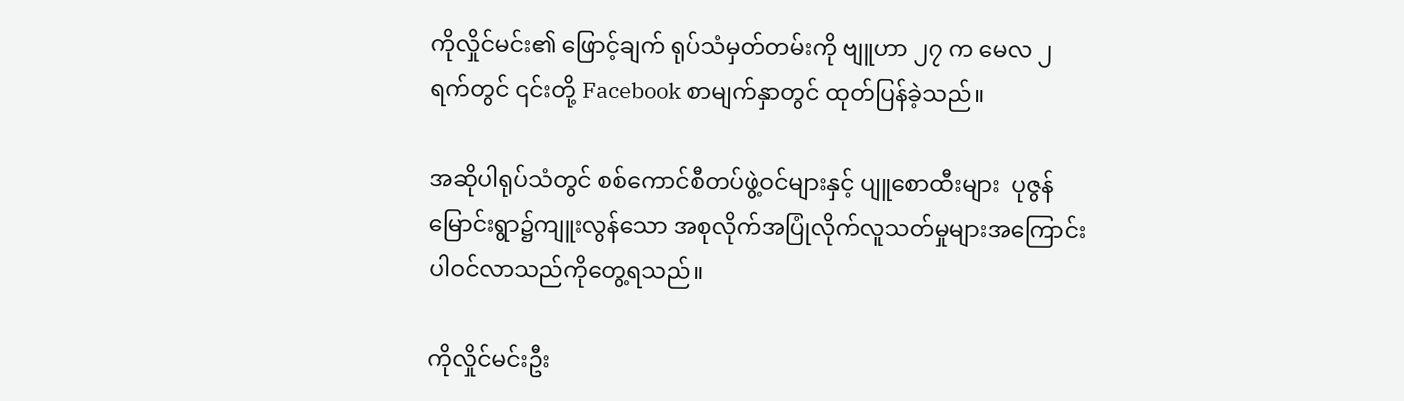ကိုလှိုင်မင်း၏ ဖြောင့်ချက် ရုပ်သံမှတ်တမ်းကို ဗျူဟာ ၂၇ က မေလ ၂ ရက်တွင် ၎င်းတို့ Facebook စာမျက်နှာတွင် ထုတ်ပြန်ခဲ့သည်။

အဆိုပါရုပ်သံတွင် စစ်ကောင်စီတပ်ဖွဲ့ဝင်များနှင့် ပျူစောထီးများ  ပုဇွန်မြောင်းရွာ၌ကျူးလွန်သော အစုလိုက်အပြုံလိုက်လူသတ်မှုများအကြောင်း ပါဝင်လာသည်ကိုတွေ့ရသည်။

ကိုလှိုင်မင်းဦး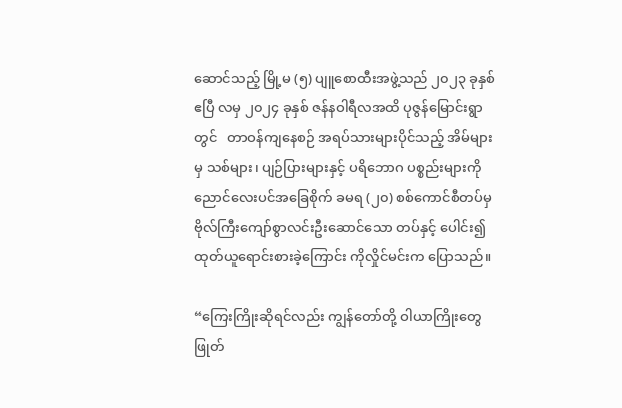ဆောင်သည့် မြို့မ (၅) ပျူစောထီးအဖွဲ့သည် ၂၀၂၃ ခုနှစ် ဧပြီ လမှ ၂၀၂၄ ခုနှစ် ဇန်နဝါရီလအထိ ပုဇွန်မြောင်းရွာတွင်   တာဝန်ကျနေစဉ် အရပ်သားများပိုင်သည့် အိမ်များမှ သစ်များ၊ ပျဉ်ပြားများနှင့် ပရိဘောဂ ပစ္စည်းများကို ညောင်လေးပင်အခြေစိုက် ခမရ (၂၀) စစ်ကောင်စီတပ်မှ ဗိုလ်ကြီးကျော်စွာလင်းဦးဆောင်သော တပ်နှင့် ပေါင်း၍ ထုတ်ယူရောင်းစားခဲ့ကြောင်း ကိုလှိုင်မင်းက ပြောသည်။

“ကြေးကြိုးဆိုရင်လည်း ကျွန်တော်တို့ ဝါယာကြိုးတွေဖြုတ်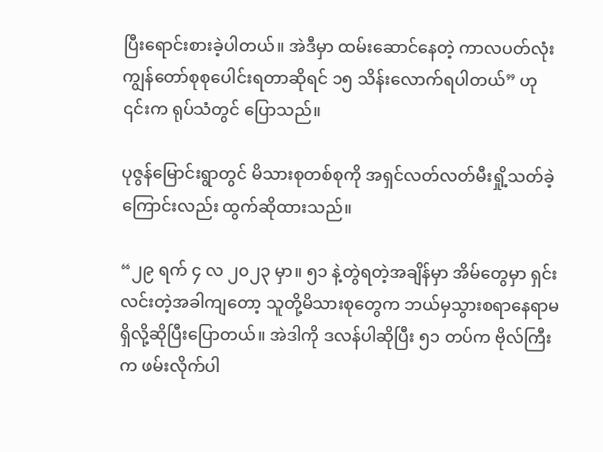ပြီးရောင်းစားခဲ့ပါတယ်။ အဲဒီမှာ ထမ်းဆောင်နေတဲ့ ကာလပတ်လုံး ကျွန်တော်စုစုပေါင်းရတာဆိုရင် ၁၅ သိန်းလောက်ရပါတယ်” ဟု ၎င်းက ရုပ်သံတွင် ပြောသည်။

ပုဇွန်မြောင်းရွာတွင် မိသားစုတစ်စုကို အရှင်လတ်လတ်မီးရှို့သတ်ခဲ့ကြောင်းလည်း ထွက်ဆိုထားသည်။

“၂၉ ရက် ၄ လ ၂၀၂၃ မှာ။ ၅၁ နဲ့တွဲရတဲ့အချိန်မှာ အိမ်တွေမှာ ရှင်းလင်းတဲ့အခါကျတော့ သူတို့မိသားစုတွေက ဘယ်မှသွားစရာနေရာမရှိလို့ဆိုပြီးပြောတယ်။ အဲဒါကို ဒလန်ပါဆိုပြီး ၅၁ တပ်က ဗိုလ်ကြီးက ဖမ်းလိုက်ပါ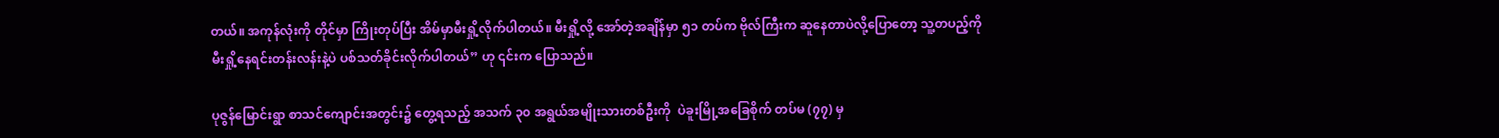တယ်။ အကုန်လုံးကို တိုင်မှာ ကြိုးတုပ်ပြီး အိမ်မှာမီးရှို့လိုက်ပါတယ်။ မီးရှို့လို့ အော်တဲ့အချိန်မှာ ၅၁ တပ်က ဗိုလ်ကြီးက ဆူနေတာပဲလို့ပြောတော့ သူ့တပည့်ကို မီးရှို့နေရင်းတန်းလန်းနဲ့ပဲ ပစ်သတ်ခိုင်းလိုက်ပါတယ်” ဟု ၎င်းက ပြောသည်။

ပုဇွန်မြောင်းရွာ စာသင်ကျောင်းအတွင်း၌ တွေ့ရသည့် အသက် ၃၀ အရွယ်အမျိုးသားတစ်ဦးကို  ပဲခူးမြို့အခြေစိုက် တပ်မ (၇၇) မှ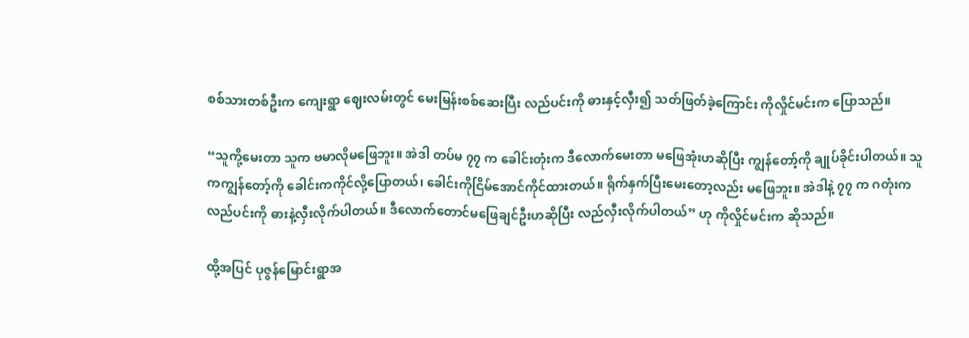စစ်သားတစ်ဦးက ကျေးရွာ ဈေးလမ်းတွင် မေးမြန်းစစ်ဆေးပြီး လည်ပင်းကို ဓားနှင့်လှီး၍ သတ်ဖြတ်ခဲ့ကြောင်း ကိုလှိုင်မင်းက ပြောသည်။

“သူကို့မေးတာ သူက ဗမာလိုမဖြေဘူး။ အဲဒါ တပ်မ ၇၇ က ခေါင်းတုံးက ဒီလောက်မေးတာ မဖြေအုံးဟဆိုပြီး ကျွန်တော့်ကို ချုပ်ခိုင်းပါတယ်။ သူကကျွန်တော့်ကို ခေါင်းကကိုင်လို့ပြောတယ်၊ ခေါင်းကိုငြိမ်အောင်ကိုင်ထားတယ်။ ရိုက်နှက်ပြီးမေးတော့လည်း မဖြေဘူး။ အဲဒါနဲ့ ၇၇ က ဂတုံးက လည်ပင်းကို ဓားနဲ့လှီးလိုက်ပါတယ်။ ဒီလောက်တောင်မဖြေချင်ဦးဟဆိုပြီး လည်လှီးလိုက်ပါတယ်” ဟု ကိုလှိုင်မင်းက ဆိုသည်။

ထို့အပြင် ပုဇွန်မြောင်းရွာအ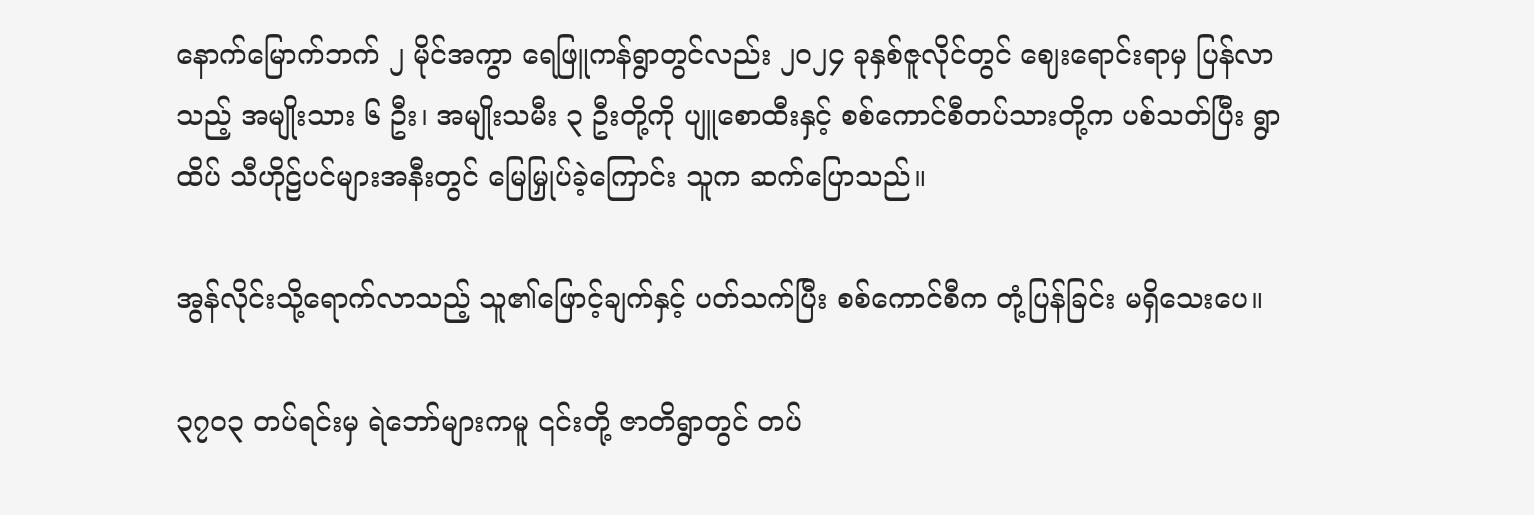နောက်မြောက်ဘက် ၂ မိုင်အကွာ ရေဖြူကန်ရွာတွင်လည်း ၂၀၂၄ ခုနှစ်ဇူလိုင်တွင် ဈေးရောင်းရာမှ ပြန်လာသည့် အမျိုးသား ၆ ဦး၊ အမျိုးသမီး ၃ ဦးတို့ကို ပျူစောထီးနှင့် စစ်ကောင်စီတပ်သားတို့က ပစ်သတ်ပြီး ရွာထိပ် သီဟိုဠ်ပင်များအနီးတွင် မြေမြှုပ်ခဲ့ကြောင်း သူက ဆက်ပြောသည်။

အွန်လိုင်းသို့ရောက်လာသည့် သူ၏ဖြောင့်ချက်နှင့် ပတ်သက်ပြီး စစ်ကောင်စီက တုံ့ပြန်ခြင်း မရှိသေးပေ။

၃၇၀၃ တပ်ရင်းမှ ရဲဘော်များကမူ ၎င်းတို့ ဇာတိရွာတွင် တပ်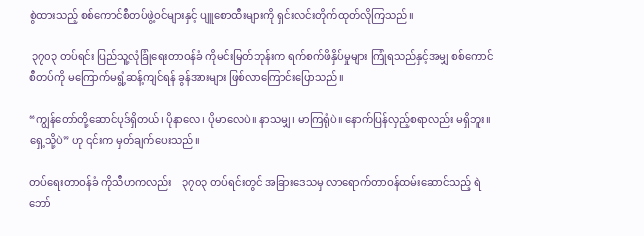စွဲထားသည့် စစ်ကောင်စီတပ်ဖွဲ့ဝင်များနှင့် ပျူစောထီးများကို ရှင်းလင်းတိုက်ထုတ်လိုကြသည်။

 ၃၇၀၃ တပ်ရင်း ပြည်သူ့လုံခြုံရေးတာဝန်ခံ ကိုမင်းမြတ်ဘုန်းက ရက်စက်ဖိနှိပ်မှုများ ကြုံရသည်နှင့်အမျှ စစ်ကောင်စီတပ်ကို မကြောက်မရွံ့ဆန့်ကျင်ရန် ခွန်အားများ ဖြစ်လာကြောင်းပြောသည်။

“ကျွန်တော်တို့ဆောင်ပုဒ်ရှိတယ်၊ ပိုနာလေ၊ ပိုမာလေပဲ။ နာသမျှ၊ မာကြရုံပဲ။ နောက်ပြန်လှည့်စရာလည်း မရှိဘူး။ ရှေ့သို့ပဲ” ဟု ၎င်းက မှတ်ချက်ပေးသည်။

တပ်ရေးတာဝန်ခံ ကိုသီဟကလည်း    ၃၇၀၃ တပ်ရင်းတွင် အခြားဒေသမှ လာရောက်တာဝန်ထမ်းဆောင်သည့် ရဲဘော်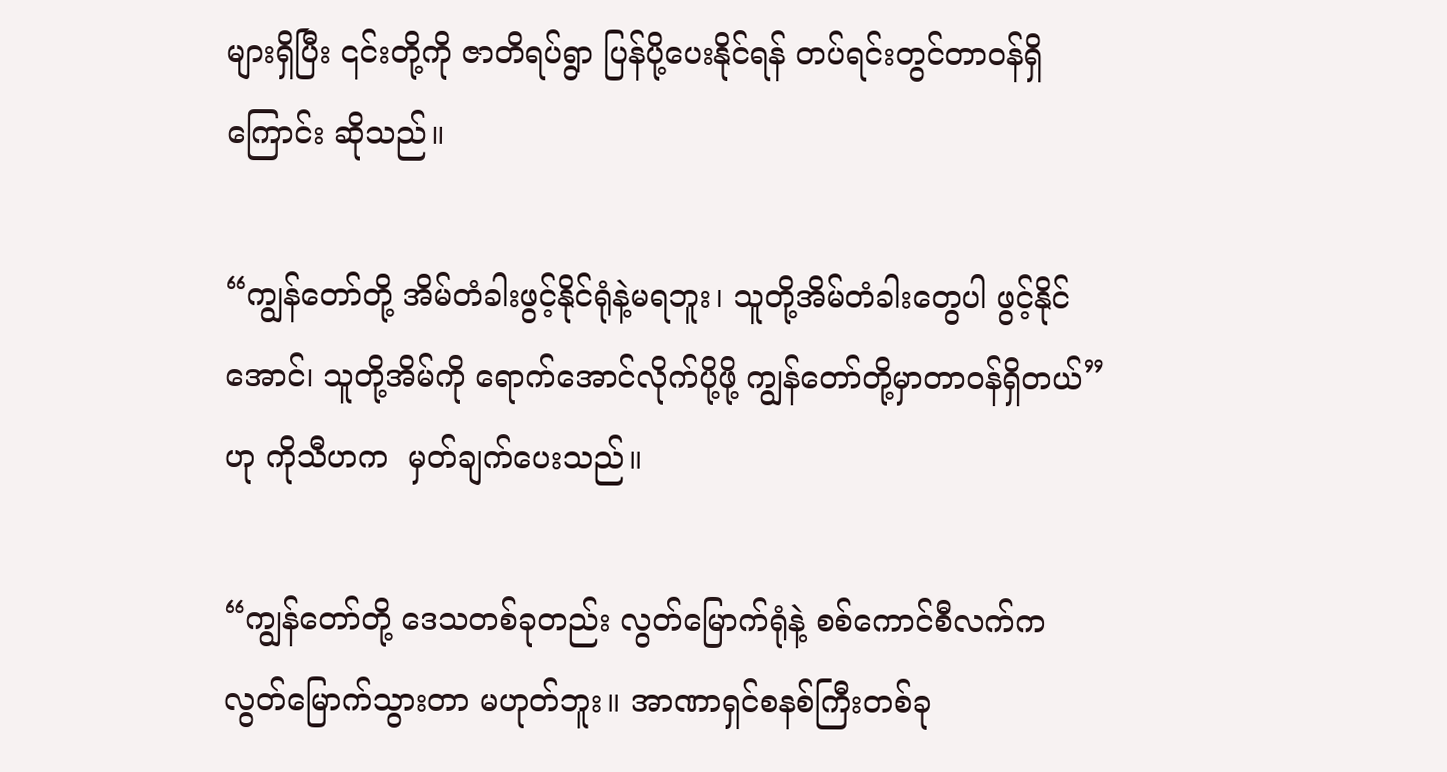များရှိပြီး ၎င်းတို့ကို ဇာတိရပ်ရွာ ပြန်ပို့ပေးနိုင်ရန် တပ်ရင်းတွင်တာဝန်ရှိကြောင်း ဆိုသည်။

“ကျွန်တော်တို့ အိမ်တံခါးဖွင့်နိုင်ရုံနဲ့မရဘူး၊ သူတို့အိမ်တံခါးတွေပါ ဖွင့်နိုင်အောင်၊ သူတို့အိမ်ကို ရောက်အောင်လိုက်ပို့ဖို့ ကျွန်တော်တို့မှာတာဝန်ရှိတယ်” ဟု ကိုသီဟက  မှတ်ချက်ပေးသည်။

“ကျွန်တော်တို့ ဒေသတစ်ခုတည်း လွတ်မြောက်ရုံနဲ့ စစ်ကောင်စီလက်က လွတ်မြောက်သွားတာ မဟုတ်ဘူး။ အာဏာရှင်စနစ်ကြီးတစ်ခု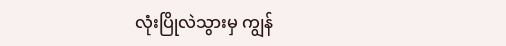လုံးပြိုလဲသွားမှ ကျွန်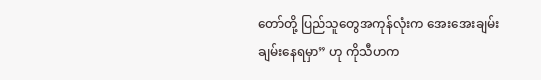တော်တို့ ပြည်သူတွေအကုန်လုံးက အေးအေးချမ်းချမ်းနေရမှာ” ဟု ကိုသီဟက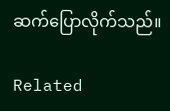ဆက်ပြောလိုက်သည်။

Related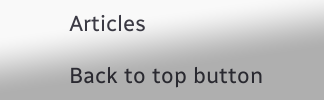Articles

Back to top button